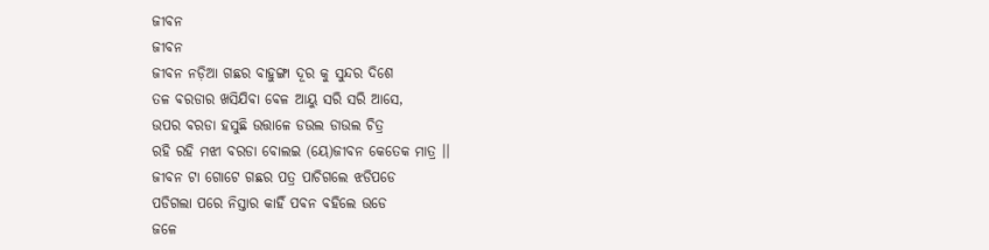ଜୀବନ
ଜୀବନ
ଜୀବନ ନଡ଼ିଆ ଗଛର ବାହୁଙ୍ଗା ଦୂର କୁ ସୁନ୍ଦର ଦିଶେ
ତଳ ବରଡାର ଖସିଯିବା ବେଳ ଆୟୁ ସରି ସରି ଆସେ,
ଉପର ବରଡା ହସୁଛି ଉତ୍ତାଳେ ଡଉଲ ଡାଉଲ ଚିତ୍ର
ରହି ରହି ମଝୀ ବରଡା ବୋଲଇ (ୟେ)ଜୀବନ କେତେକ ମାତ୍ର ।।
ଜୀବନ ଟା ଗୋଟେ ଗଛର ପତ୍ର ପାଚିଗଲେ ଝଡିପଡେ
ପଡିଗଲା ପରେ ନିସ୍ତାର କାହିଁ ପବନ ବହିଲେ ଉଡେ
ଜଳେ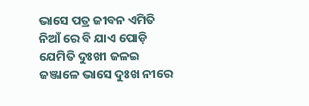ଭାସେ ପତ୍ର ଜୀବନ ଏମିତି ନିଆଁ ରେ ବି ଯାଏ ପୋଡ଼ି
ଯେମିତି ଦୁଃଖୀ ଜଳଇ ଜଞ୍ଜାଳେ ଭାସେ ଦୁଃଖ ନୀରେ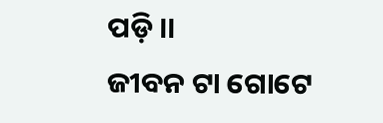ପଡ଼ି ।।
ଜୀବନ ଟା ଗୋଟେ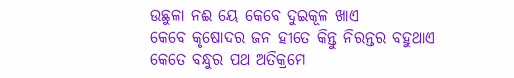ଉଛୁଳା ନଈ ୟେ କେବେ ଦୁଇକୂଳ ଖାଏ
କେବେ କୃଷୋଦର ଜନ ହୀତେ କିନ୍ତୁ ନିରନ୍ତର ବହୁଥାଏ
କେତେ ବନ୍ଧୁର ପଥ ଅତିକ୍ରମେ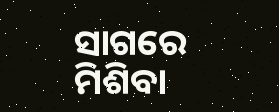ସାଗରେ ମିଶିବା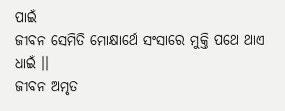ପାଇଁ
ଜୀବନ ସେମିତି ମୋକ୍ଷାର୍ଥେ ସଂସାରେ ମୁକ୍ତି ପଥେ ଥାଏ ଧାଇଁ ।।
ଜୀବନ ଅମୃତ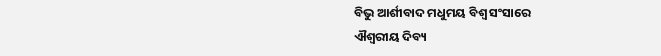ବିଭୁ ଆର୍ଶୀବାଦ ମଧୁମୟ ବିଶ୍ଵ ସଂସାରେ
ଐଶ୍ୱରୀୟ ଦିବ୍ୟ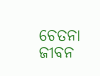ଚେତନା ଜୀବନ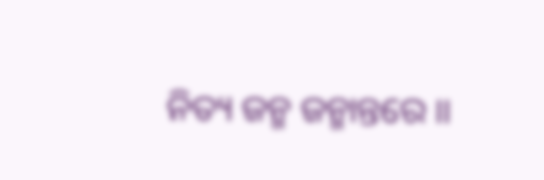ନିତ୍ୟ ଜନ୍ମ ଜନ୍ମାନ୍ତରେ ।।